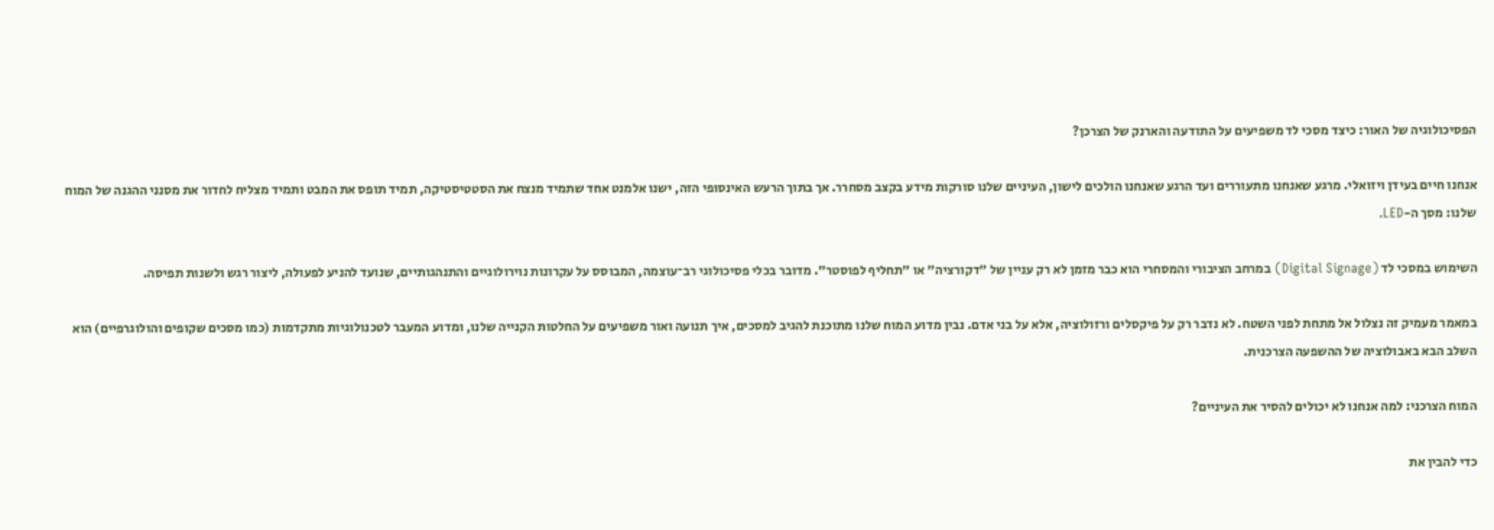הפסיכולוגיה של האור: כיצד מסכי לד משפיעים על התודעה והארנק של הצרכן?

אנחנו חיים בעידן ויזואלי. מרגע שאנחנו מתעוררים ועד הרגע שאנחנו הולכים לישון, העיניים שלנו סורקות מידע בקצב מסחרר. אך בתוך הרעש האינסופי הזה, ישנו אלמנט אחד שתמיד מנצח את הסטטיסטיקה, תמיד תופס את המבט ותמיד מצליח לחדור את מסנני ההגנה של המוח שלנו: מסך ה-LED.

השימוש במסכי לד (Digital Signage) במרחב הציבורי והמסחרי הוא כבר מזמן לא רק עניין של "דקורציה" או "תחליף לפוסטר". מדובר בכלי פסיכולוגי רב־עוצמה, המבוסס על עקרונות נוירולוגיים והתנהגותיים, שנועד להניע לפעולה, ליצור רגש ולשנות תפיסה.

במאמר מעמיק זה נצלול אל מתחת לפני השטח. לא נדבר רק על פיקסלים ורזולוציה, אלא על בני אדם. נבין מדוע המוח שלנו מתוכנת להגיב למסכים, איך תנועה ואור משפיעים על החלטות הקנייה שלנו, ומדוע המעבר לטכנולוגיות מתקדמות (כמו מסכים שקופים והולוגרפיים) הוא השלב הבא באבולוציה של ההשפעה הצרכנית.

המוח הצרכני: למה אנחנו לא יכולים להסיר את העיניים?

כדי להבין את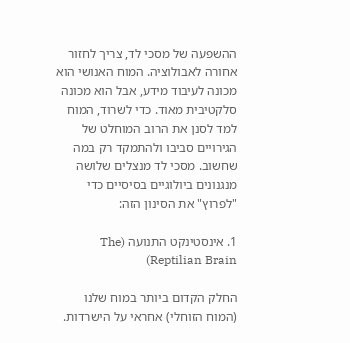ההשפעה של מסכי לד, צריך לחזור אחורה לאבולוציה. המוח האנושי הוא מכונה לעיבוד מידע, אבל הוא מכונה סלקטיבית מאוד. כדי לשרוד, המוח למד לסנן את הרוב המוחלט של הגירויים סביבו ולהתמקד רק במה שחשוב. מסכי לד מנצלים שלושה מנגנונים ביולוגיים בסיסיים כדי "לפרוץ" את הסינון הזה:

1. אינסטינקט התנועה (The Reptilian Brain)

החלק הקדום ביותר במוח שלנו (המוח הזוחלי) אחראי על הישרדות.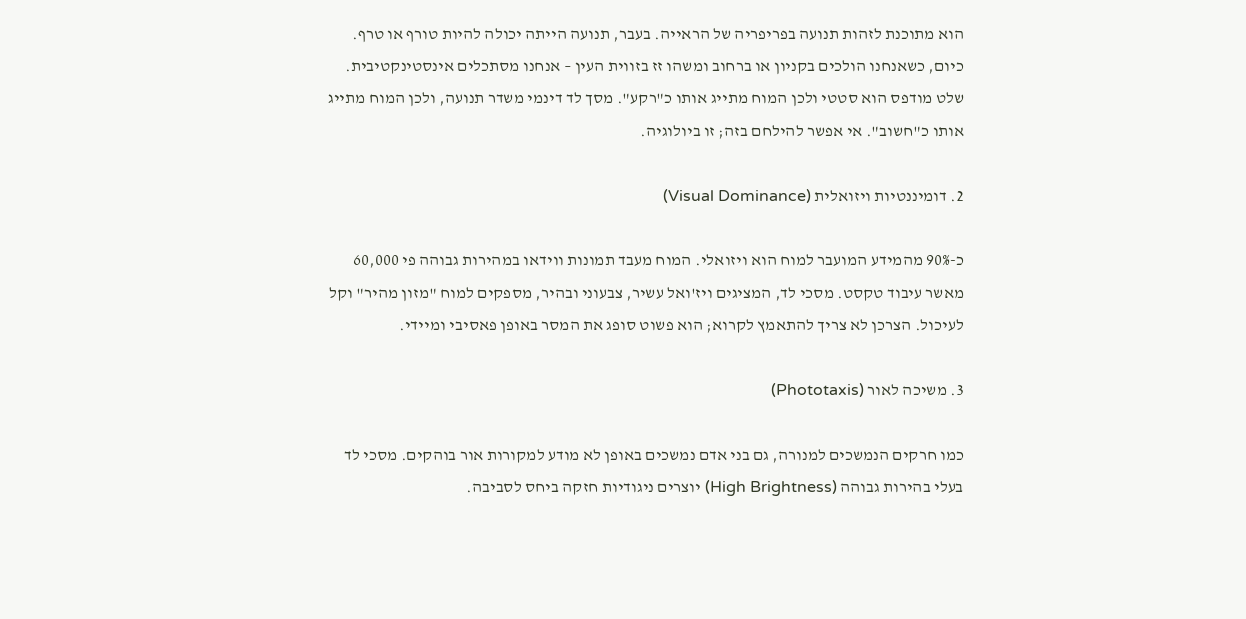הוא מתוכנת לזהות תנועה בפריפריה של הראייה. בעבר, תנועה הייתה יכולה להיות טורף או טרף. כיום, כשאנחנו הולכים בקניון או ברחוב ומשהו זז בזווית העין – אנחנו מסתכלים אינסטינקטיבית. שלט מודפס הוא סטטי ולכן המוח מתייג אותו כ"רקע". מסך לד דינמי משדר תנועה, ולכן המוח מתייג אותו כ"חשוב". אי אפשר להילחם בזה; זו ביולוגיה.

2. דומיננטיות ויזואלית (Visual Dominance)

כ-90% מהמידע המועבר למוח הוא ויזואלי. המוח מעבד תמונות ווידאו במהירות גבוהה פי 60,000 מאשר עיבוד טקסט. מסכי לד, המציגים ויז'ואל עשיר, צבעוני ובהיר, מספקים למוח "מזון מהיר" וקל לעיכול. הצרכן לא צריך להתאמץ לקרוא; הוא פשוט סופג את המסר באופן פאסיבי ומיידי.

3. משיכה לאור (Phototaxis)

כמו חרקים הנמשכים למנורה, גם בני אדם נמשכים באופן לא מודע למקורות אור בוהקים. מסכי לד בעלי בהירות גבוהה (High Brightness) יוצרים ניגודיות חזקה ביחס לסביבה.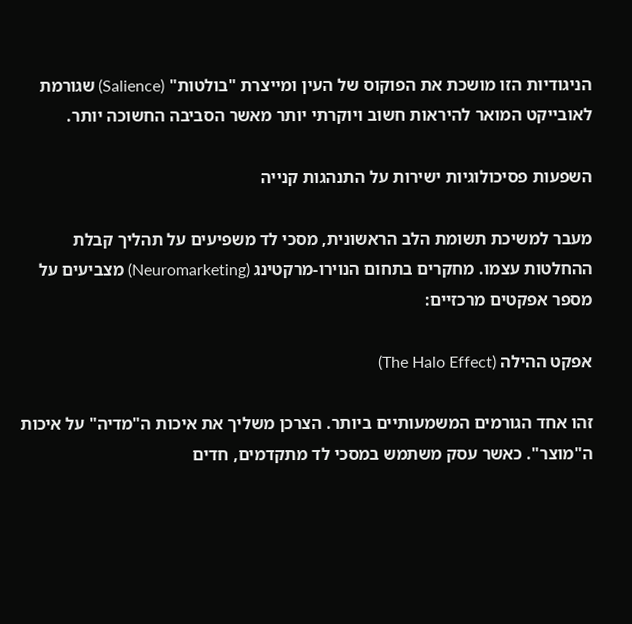הניגודיות הזו מושכת את הפוקוס של העין ומייצרת "בולטות" (Salience) שגורמת לאובייקט המואר להיראות חשוב ויוקרתי יותר מאשר הסביבה החשוכה יותר.

השפעות פסיכולוגיות ישירות על התנהגות קנייה

מעבר למשיכת תשומת הלב הראשונית, מסכי לד משפיעים על תהליך קבלת ההחלטות עצמו. מחקרים בתחום הנוירו-מרקטינג (Neuromarketing) מצביעים על מספר אפקטים מרכזיים:

אפקט ההילה (The Halo Effect)

זהו אחד הגורמים המשמעותיים ביותר. הצרכן משליך את איכות ה"מדיה" על איכות ה"מוצר". כאשר עסק משתמש במסכי לד מתקדמים, חדים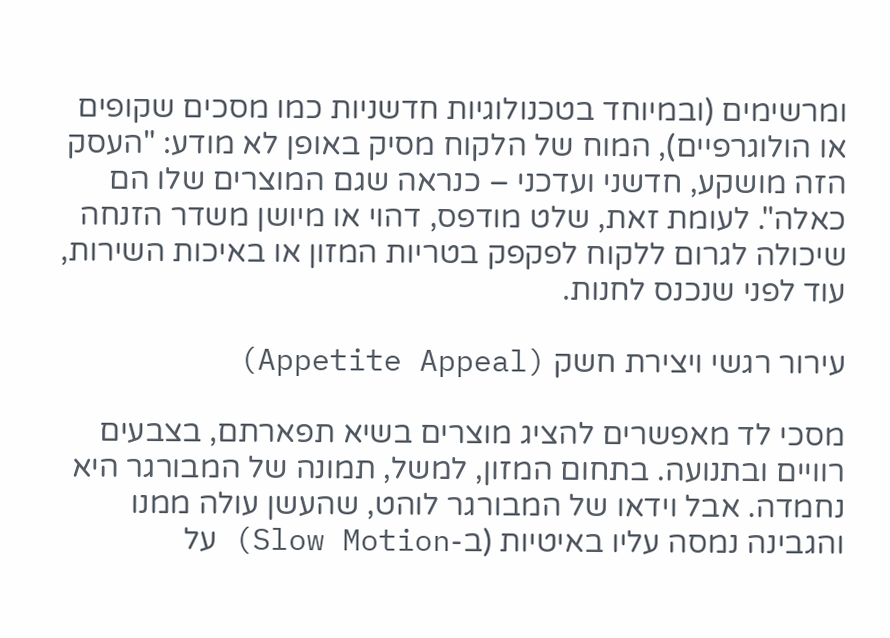ומרשימים (ובמיוחד בטכנולוגיות חדשניות כמו מסכים שקופים או הולוגרפיים), המוח של הלקוח מסיק באופן לא מודע: "העסק הזה מושקע, חדשני ועדכני – כנראה שגם המוצרים שלו הם כאלה". לעומת זאת, שלט מודפס, דהוי או מיושן משדר הזנחה שיכולה לגרום ללקוח לפקפק בטריות המזון או באיכות השירות, עוד לפני שנכנס לחנות.

עירור רגשי ויצירת חשק (Appetite Appeal)

מסכי לד מאפשרים להציג מוצרים בשיא תפארתם, בצבעים רוויים ובתנועה. בתחום המזון, למשל, תמונה של המבורגר היא נחמדה. אבל וידאו של המבורגר לוהט, שהעשן עולה ממנו והגבינה נמסה עליו באיטיות (ב-Slow Motion) על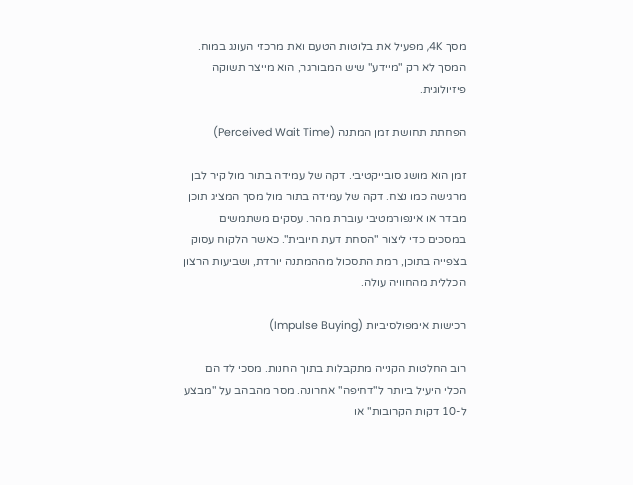מסך 4K, מפעיל את בלוטות הטעם ואת מרכזי העונג במוח. המסך לא רק "מיידע" שיש המבורגר, הוא מייצר תשוקה פיזיולוגית.

הפחתת תחושת זמן המתנה (Perceived Wait Time)

זמן הוא מושג סובייקטיבי. דקה של עמידה בתור מול קיר לבן מרגישה כמו נצח. דקה של עמידה בתור מול מסך המציג תוכן מבדר או אינפורמטיבי עוברת מהר. עסקים משתמשים במסכים כדי ליצור "הסחת דעת חיובית". כאשר הלקוח עסוק בצפייה בתוכן, רמת התסכול מההמתנה יורדת, ושביעות הרצון הכללית מהחוויה עולה.

רכישות אימפולסיביות (Impulse Buying)

רוב החלטות הקנייה מתקבלות בתוך החנות. מסכי לד הם הכלי היעיל ביותר ל"דחיפה" אחרונה. מסר מהבהב על "מבצע ל-10 דקות הקרובות" או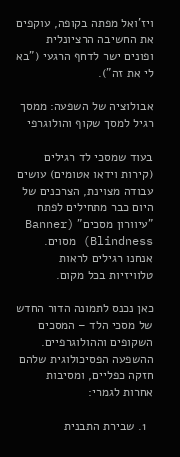ויז'ואל מפתה בקופה, עוקפים את החשיבה הרציונלית ופונים ישר לדחף הרגעי ("בא לי את זה").

אבולוציה של השפעה: ממסך רגיל למסך שקוף והולוגרפי

בעוד שמסכי לד רגילים (קירות וידאו אטומים) עושים עבודה מצוינת, הצרכנים של היום כבר מתחילים לפתח "עיוורון מסכים" (Banner Blindness) מסוים. אנחנו רגילים לראות טלוויזיות בכל מקום.

כאן נכנס לתמונה הדור החדש של מסכי הלד – המסכים השקופים וההולוגרפיים. ההשפעה הפסיכולוגית שלהם חזקה כפליים, ומסיבות אחרות לגמרי:

  1. שבירת התבנית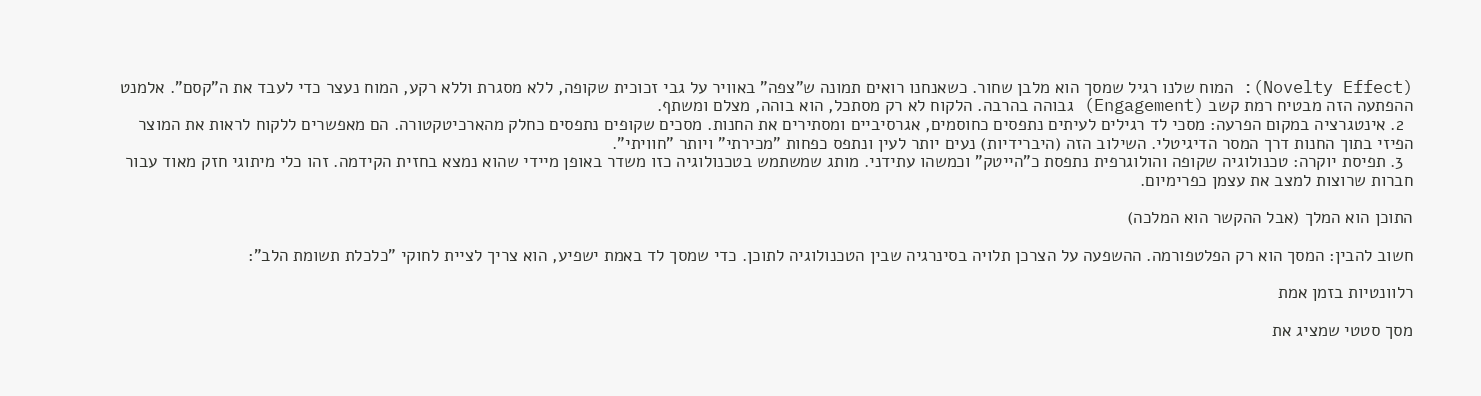(Novelty Effect): המוח שלנו רגיל שמסך הוא מלבן שחור. כשאנחנו רואים תמונה ש"צפה" באוויר על גבי זכוכית שקופה, ללא מסגרת וללא רקע, המוח נעצר כדי לעבד את ה"קסם". אלמנט ההפתעה הזה מבטיח רמת קשב (Engagement) גבוהה בהרבה. הלקוח לא רק מסתכל, הוא בוהה, מצלם ומשתף.
  2. אינטגרציה במקום הפרעה: מסכי לד רגילים לעיתים נתפסים כחוסמים, אגרסיביים ומסתירים את החנות. מסכים שקופים נתפסים כחלק מהארכיטקטורה. הם מאפשרים ללקוח לראות את המוצר הפיזי בתוך החנות דרך המסר הדיגיטלי. השילוב הזה (היברידיות) נעים יותר לעין ונתפס כפחות "מכירתי" ויותר "חוויתי".
  3. תפיסת יוקרה: טכנולוגיה שקופה והולוגרפית נתפסת כ"הייטק" וכמשהו עתידני. מותג שמשתמש בטכנולוגיה כזו משדר באופן מיידי שהוא נמצא בחזית הקידמה. זהו כלי מיתוגי חזק מאוד עבור חברות שרוצות למצב את עצמן כפרימיום.

התוכן הוא המלך (אבל ההקשר הוא המלכה)

חשוב להבין: המסך הוא רק הפלטפורמה. ההשפעה על הצרכן תלויה בסינרגיה שבין הטכנולוגיה לתוכן. כדי שמסך לד באמת ישפיע, הוא צריך לציית לחוקי "כלכלת תשומת הלב":

רלוונטיות בזמן אמת

מסך סטטי שמציג את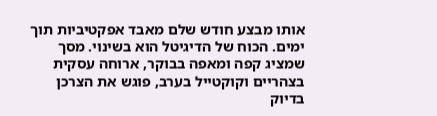אותו מבצע חודש שלם מאבד אפקטיביות תוך ימים. הכוח של הדיגיטל הוא בשינוי. מסך שמציג קפה ומאפה בבוקר, ארוחה עסקית בצהריים וקוקטייל בערב, פוגש את הצרכן בדיוק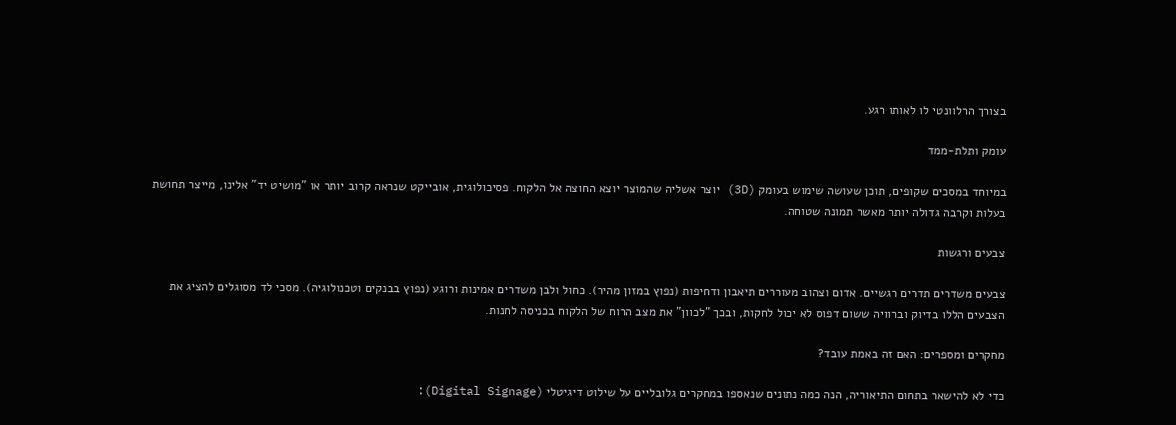בצורך הרלוונטי לו לאותו רגע.

עומק ותלת-ממד

במיוחד במסכים שקופים, תוכן שעושה שימוש בעומק (3D) יוצר אשליה שהמוצר יוצא החוצה אל הלקוח. פסיכולוגית, אובייקט שנראה קרוב יותר או "מושיט יד" אלינו, מייצר תחושת בעלות וקרבה גדולה יותר מאשר תמונה שטוחה.

צבעים ורגשות

צבעים משדרים תדרים רגשיים. אדום וצהוב מעוררים תיאבון ודחיפות (נפוץ במזון מהיר). כחול ולבן משדרים אמינות ורוגע (נפוץ בבנקים וטכנולוגיה). מסכי לד מסוגלים להציג את הצבעים הללו בדיוק וברוויה ששום דפוס לא יכול לחקות, ובכך "לכוון" את מצב הרוח של הלקוח בכניסה לחנות.

מחקרים ומספרים: האם זה באמת עובד?

כדי לא להישאר בתחום התיאוריה, הנה כמה נתונים שנאספו במחקרים גלובליים על שילוט דיגיטלי (Digital Signage):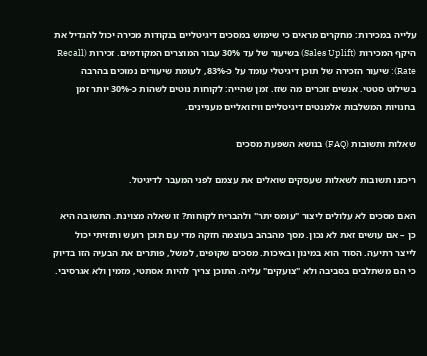עלייה במכירות: מחקרים מראים כי שימוש במסכים דיגיטליים בנקודות מכירה יכול להגדיל את היקף המכירות (Sales Uplift) בשיעור של עד 30% עבור המוצרים המקודמים. זכירות (Recall Rate): שיעור הזכירה של תוכן דיגיטלי עומד על כ-83%, לעומת שיעורים נמוכים בהרבה בשילוט סטטי. אנשים זוכרים מה שזז. זמן שהייה: לקוחות נוטים לשהות כ-30% יותר זמן בחנויות המשלבות אלמנטים דיגיטליים וויזואליים מעניינים.

שאלות ותשובות (FAQ) בנושא השפעת מסכים

ריכזנו תשובות לשאלות שעסקים שואלים את עצמם לפני המעבר לדיגיטל.

האם מסכים לא עלולים ליצור "עומס יתר" ולהבריח לקוחות? זו שאלה מצוינת. התשובה היא כן – אם עושים זאת לא נכון. מסך מהבהב בעוצמה חזקה מדי עם תוכן רועש ותזזיתי יכול לייצר רתיעה. הסוד הוא במינון ובאיכות. מסכים שקופים, למשל, פותרים את הבעיה הזו בדיוק כי הם משתלבים בסביבה ולא "צועקים" עליה. התוכן צריך להיות אסתטי, מזמין ולא אגרסיבי.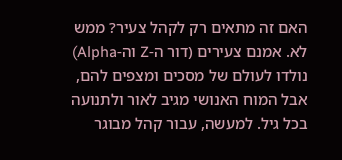האם זה מתאים רק לקהל צעיר? ממש לא. אמנם צעירים (דור ה-Z וה-Alpha) נולדו לעולם של מסכים ומצפים להם, אבל המוח האנושי מגיב לאור ולתנועה בכל גיל. למעשה, עבור קהל מבוגר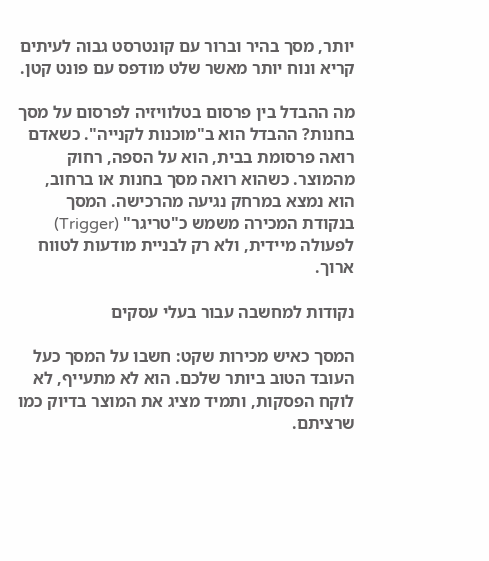יותר, מסך בהיר וברור עם קונטרסט גבוה לעיתים קריא ונוח יותר מאשר שלט מודפס עם פונט קטן.

מה ההבדל בין פרסום בטלוויזיה לפרסום על מסך בחנות? ההבדל הוא ב"מוכנות לקנייה". כשאדם רואה פרסומת בבית, הוא על הספה, רחוק מהמוצר. כשהוא רואה מסך בחנות או ברחוב, הוא נמצא במרחק נגיעה מהרכישה. המסך בנקודת המכירה משמש כ"טריגר" (Trigger) לפעולה מיידית, ולא רק לבניית מודעות לטווח ארוך.

נקודות למחשבה עבור בעלי עסקים

המסך כאיש מכירות שקט: חשבו על המסך כעל העובד הטוב ביותר שלכם. הוא לא מתעייף, לא לוקח הפסקות, ותמיד מציג את המוצר בדיוק כמו שרציתם.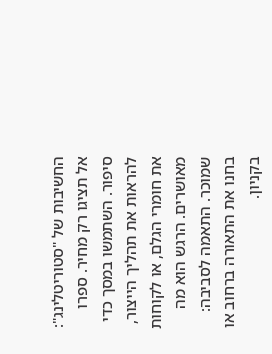החשיבות של "סטוריטלינג": אל תציגו רק מחיר. ספרו סיפור. השתמשו במסך כדי להראות את תהליך הייצור, את חומרי הגלם, או לקוחות מאושרים. הרגש הוא מה שמוכר. התאמה לסביבה: בחנו את התאורה ברחוב או בקניון.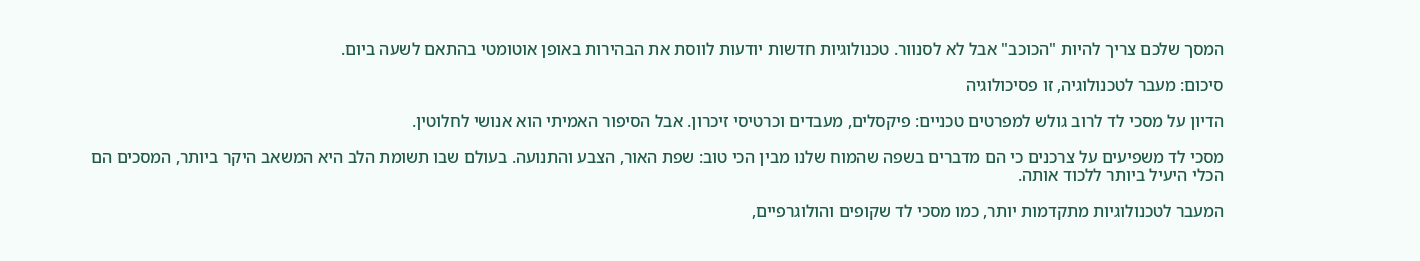המסך שלכם צריך להיות "הכוכב" אבל לא לסנוור. טכנולוגיות חדשות יודעות לווסת את הבהירות באופן אוטומטי בהתאם לשעה ביום.

סיכום: מעבר לטכנולוגיה, זו פסיכולוגיה

הדיון על מסכי לד לרוב גולש למפרטים טכניים: פיקסלים, מעבדים וכרטיסי זיכרון. אבל הסיפור האמיתי הוא אנושי לחלוטין.

מסכי לד משפיעים על צרכנים כי הם מדברים בשפה שהמוח שלנו מבין הכי טוב: שפת האור, הצבע והתנועה. בעולם שבו תשומת הלב היא המשאב היקר ביותר, המסכים הם הכלי היעיל ביותר ללכוד אותה.

המעבר לטכנולוגיות מתקדמות יותר, כמו מסכי לד שקופים והולוגרפיים,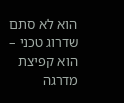הוא לא סתם שדרוג טכני – הוא קפיצת מדרגה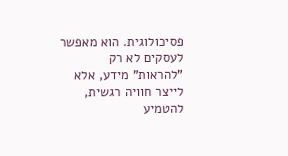פסיכולוגית. הוא מאפשר לעסקים לא רק "להראות" מידע, אלא לייצר חוויה רגשית, להטמיע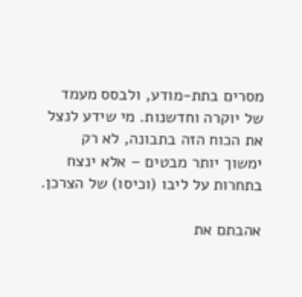מסרים בתת-מודע, ולבסס מעמד של יוקרה וחדשנות. מי שידע לנצל את הכוח הזה בתבונה, לא רק ימשוך יותר מבטים – אלא ינצח בתחרות על ליבו (וכיסו) של הצרכן.

אהבתם את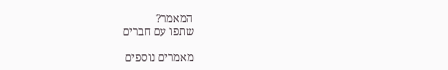המאמר?
שתפו עם חברים

מאמרים נוספים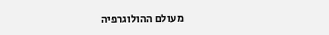מעולם ההולוגרפיה